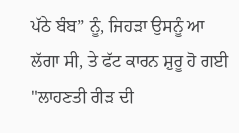ਪੱਠੇ ਬੰਬ” ਨੂੰ, ਜਿਹੜਾ ਉਸਨੂੰ ਆ ਲੱਗਾ ਸੀ, ਤੇ ਫੱਟ ਕਾਰਨ ਸ਼ੁਰੂ ਹੋ ਗਈ "ਲਾਹਣਤੀ ਰੀੜ ਦੀ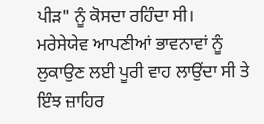ਪੀੜ" ਨੂੰ ਕੋਸਦਾ ਰਹਿੰਦਾ ਸੀ।
ਮਰੇਸੇਯੇਵ ਆਪਣੀਆਂ ਭਾਵਨਾਵਾਂ ਨੂੰ ਲੁਕਾਉਣ ਲਈ ਪੂਰੀ ਵਾਹ ਲਾਉਂਦਾ ਸੀ ਤੇ ਇੰਝ ਜ਼ਾਹਿਰ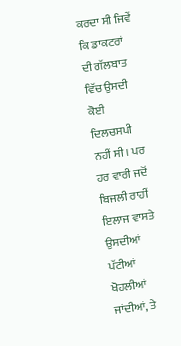ਕਰਦਾ ਸੀ ਜਿਵੇਂ ਕਿ ਡਾਕਟਰਾਂ ਦੀ ਗੱਲਬਾਤ ਵਿੱਚ ਉਸਦੀ ਕੋਈ ਦਿਲਚਸਪੀ ਨਹੀਂ ਸੀ। ਪਰ ਹਰ ਵਾਰੀ ਜਦੋਂ ਬਿਜਲੀ ਰਾਹੀਂ ਇਲਾਜ ਵਾਸਤੇ ਉਸਦੀਆਂ ਪੱਟੀਆਂ ਖੋਹਲੀਆਂ ਜਾਂਦੀਆਂ, ਤੇ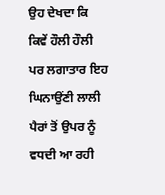ਉਹ ਦੇਖਦਾ ਕਿ ਕਿਵੇਂ ਹੌਲੀ ਹੌਲੀ ਪਰ ਲਗਾਤਾਰ ਇਹ ਘਿਨਾਉਂਣੀ ਲਾਲੀ ਪੈਰਾਂ ਤੋਂ ਉਪਰ ਨੂੰ ਵਧਦੀ ਆ ਰਹੀ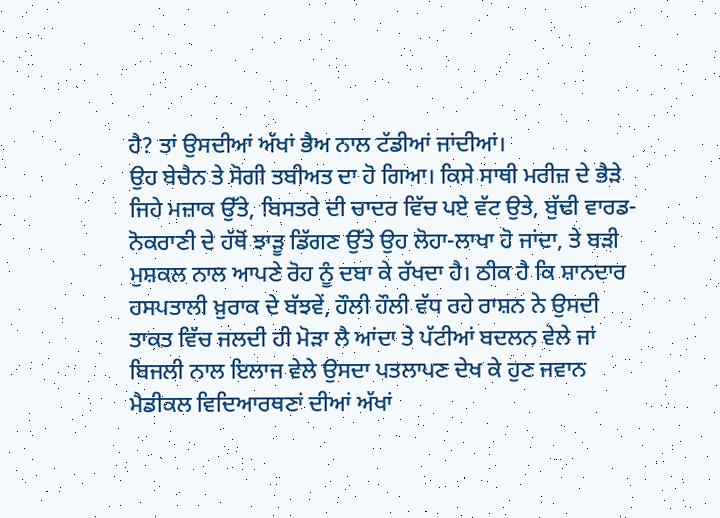ਹੈ? ਤਾਂ ਉਸਦੀਆਂ ਅੱਖਾਂ ਭੈਅ ਨਾਲ ਟੱਡੀਆਂ ਜਾਂਦੀਆਂ।
ਉਹ ਬੇਚੈਨ ਤੇ ਸੋਗੀ ਤਬੀਅਤ ਦਾ ਹੋ ਗਿਆ। ਕਿਸੇ ਸਾਥੀ ਮਰੀਜ਼ ਦੇ ਭੈੜੇ ਜਿਹੇ ਮਜ਼ਾਕ ਉੱਤੇ, ਬਿਸਤਰੇ ਦੀ ਚਾਦਰ ਵਿੱਚ ਪਏ ਵੱਟ ਉਤੇ, ਬੁੱਢੀ ਵਾਰਡ-ਨੋਕਰਾਣੀ ਦੇ ਹੱਥੋਂ ਝਾੜੂ ਡਿੱਗਣ ਉੱਤੇ ਉਹ ਲੋਹਾ-ਲਾਖਾ ਹੋ ਜਾਂਦਾ, ਤੇ ਬੜੀ ਮੁਸ਼ਕਲ ਨਾਲ ਆਪਣੇ ਰੋਹ ਨੂੰ ਦਬਾ ਕੇ ਰੱਖਦਾ ਹੈ। ਠੀਕ ਹੈ ਕਿ ਸ਼ਾਨਦਾਰ ਹਸਪਤਾਲੀ ਖ਼ੁਰਾਕ ਦੇ ਬੱਝਵੇਂ, ਹੌਲੀ ਹੌਲੀ ਵੱਧ ਰਹੇ ਰਾਸ਼ਨ ਨੇ ਉਸਦੀ ਤਾਕਤ ਵਿੱਚ ਜਲਦੀ ਹੀ ਮੋੜਾ ਲੈ ਆਂਦਾ ਤੇ ਪੱਟੀਆਂ ਬਦਲਨ ਵੇਲੇ ਜਾਂ ਬਿਜਲੀ ਨਾਲ ਇਲਾਜ ਵੇਲੇ ਉਸਦਾ ਪਤਲਾਪਣ ਦੇਖ ਕੇ ਹੁਣ ਜਵਾਨ ਮੈਡੀਕਲ ਵਿਦਿਆਰਥਣਾਂ ਦੀਆਂ ਅੱਖਾਂ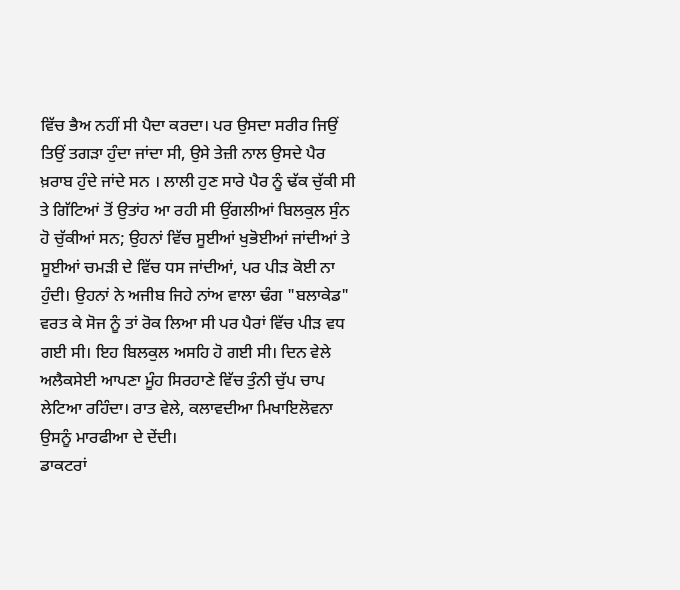ਵਿੱਚ ਭੈਅ ਨਹੀਂ ਸੀ ਪੈਦਾ ਕਰਦਾ। ਪਰ ਉਸਦਾ ਸਰੀਰ ਜਿਉਂ ਤਿਉਂ ਤਗੜਾ ਹੁੰਦਾ ਜਾਂਦਾ ਸੀ, ਉਸੇ ਤੇਜ਼ੀ ਨਾਲ ਉਸਦੇ ਪੈਰ ਖ਼ਰਾਬ ਹੁੰਦੇ ਜਾਂਦੇ ਸਨ । ਲਾਲੀ ਹੁਣ ਸਾਰੇ ਪੈਰ ਨੂੰ ਢੱਕ ਚੁੱਕੀ ਸੀ ਤੇ ਗਿੱਟਿਆਂ ਤੋਂ ਉਤਾਂਹ ਆ ਰਹੀ ਸੀ ਉਂਗਲੀਆਂ ਬਿਲਕੁਲ ਸੁੰਨ ਹੋ ਚੁੱਕੀਆਂ ਸਨ; ਉਹਨਾਂ ਵਿੱਚ ਸੂਈਆਂ ਖੁਭੋਈਆਂ ਜਾਂਦੀਆਂ ਤੇ ਸੂਈਆਂ ਚਮੜੀ ਦੇ ਵਿੱਚ ਧਸ ਜਾਂਦੀਆਂ, ਪਰ ਪੀੜ ਕੋਈ ਨਾ ਹੁੰਦੀ। ਉਹਨਾਂ ਨੇ ਅਜੀਬ ਜਿਹੇ ਨਾਂਅ ਵਾਲਾ ਢੰਗ "ਬਲਾਕੇਡ" ਵਰਤ ਕੇ ਸੋਜ ਨੂੰ ਤਾਂ ਰੋਕ ਲਿਆ ਸੀ ਪਰ ਪੈਰਾਂ ਵਿੱਚ ਪੀੜ ਵਧ ਗਈ ਸੀ। ਇਹ ਬਿਲਕੁਲ ਅਸਹਿ ਹੋ ਗਈ ਸੀ। ਦਿਨ ਵੇਲੇ ਅਲੈਕਸੇਈ ਆਪਣਾ ਮੂੰਹ ਸਿਰਹਾਣੇ ਵਿੱਚ ਤੁੰਨੀ ਚੁੱਪ ਚਾਪ ਲੇਟਿਆ ਰਹਿੰਦਾ। ਰਾਤ ਵੇਲੇ, ਕਲਾਵਦੀਆ ਮਿਖਾਇਲੋਵਨਾ ਉਸਨੂੰ ਮਾਰਫੀਆ ਦੇ ਦੇਂਦੀ।
ਡਾਕਟਰਾਂ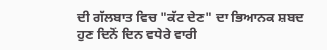ਦੀ ਗੱਲਬਾਤ ਵਿਚ "ਕੱਟ ਦੇਣ" ਦਾ ਭਿਆਨਕ ਸ਼ਬਦ ਹੁਣ ਦਿਨੋਂ ਦਿਨ ਵਧੇਰੇ ਵਾਰੀ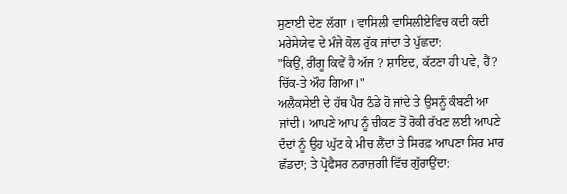ਸੁਣਾਈ ਦੇਣ ਲੱਗਾ । ਵਾਸਿਲੀ ਵਾਸਿਲੀਏਵਿਚ ਕਦੀ ਕਦੀ ਮਰੇਸੇਯੇਵ ਦੇ ਮੰਜੇ ਕੋਲ ਰੁੱਕ ਜਾਂਦਾ ਤੇ ਪੁੱਛਦਾ:
"ਕਿਉਂ, ਰੀਂਗੂ ਕਿਵੇਂ ਹੈ ਅੱਜ ? ਸ਼ਾਇਦ, ਕੱਟਣਾ ਹੀ ਪਵੇ, ਹੈਂ? ਚਿੱਕ-ਤੇ ਔਹ ਗਿਆ।"
ਅਲੈਕਸੇਈ ਦੇ ਹੱਥ ਪੈਰ ਠੰਡੇ ਹੋ ਜਾਂਦੇ ਤੇ ਉਸਨੂੰ ਕੰਬਣੀ ਆ ਜਾਂਦੀ। ਆਪਣੇ ਆਪ ਨੂੰ ਚੀਕਣ ਤੋਂ ਰੋਕੀ ਰੱਖਣ ਲਈ ਆਪਣੇ ਦੰਦਾਂ ਨੂੰ ਉਹ ਘੁੱਟ ਕੇ ਮੀਚ ਲੈਂਦਾ ਤੇ ਸਿਰਫ਼ ਆਪਣਾ ਸਿਰ ਮਾਰ ਛੱਡਦਾ; ਤੇ ਪ੍ਰੋਫੈਸਰ ਨਰਾਜ਼ਗੀ ਵਿੱਚ ਗੁੱਰਾਉਂਦਾ: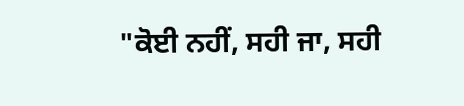"ਕੋਈ ਨਹੀਂ, ਸਹੀ ਜਾ, ਸਹੀ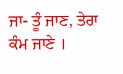ਜਾ- ਤੂੰ ਜਾਣ, ਤੇਰਾ ਕੰਮ ਜਾਣੇ ।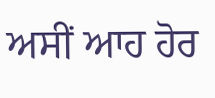ਅਸੀਂ ਆਹ ਹੋਰ